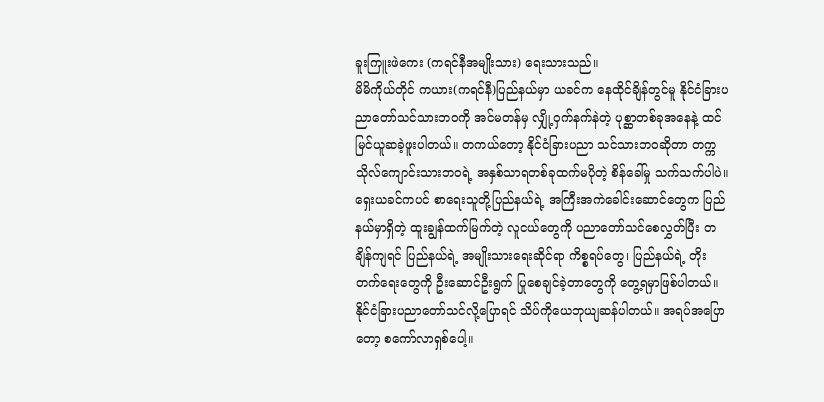ခူးကြူးဖဲကေး (ကရင်နီအမျိုးသား) ရေးသားသည်။
မိမိကိုယ်တိုင် ကယား(ကရင်နီ)ပြည်နယ်မှာ ယခင်က နေထိုင်ချိန်တွင်မူ နိုင်ငံခြားပညာတော်သင်သားဘဝကို အင်မတန်မှ လျှို့ဝှက်နက်နဲတဲ့ ပုစ္ဆာတစ်ခုအနေနဲ့ ထင်မြင်ယူဆခဲ့ဖူးပါတယ်။ တကယ်တော့ နိုင်ငံခြားပညာ သင်သားဘဝဆိုတာ တက္ကသိုလ်ကျောင်းသားဘဝရဲ့ အနှစ်သာရတစ်ခုထက်မပိုတဲ့ စိန်ခေါ်မှု သက်သက်ပါပဲ။
ရှေးယခင်ကပင် စာရေးသူတို့ပြည်နယ်ရဲ့ အကြီးအကဲခေါင်းဆောင်တွေက ပြည်နယ်မှာရှိတဲ့ ထူးချွန်ထက်မြက်တဲ့ လူငယ်တွေကို ပညာတော်သင်စေလွှတ်ပြီး တချိန်ကျရင် ပြည်နယ်ရဲ့ အမျိုးသားရေးဆိုင်ရာ ကိစ္စရပ်တွေ၊ ပြည်နယ်ရဲ့ တိုးတက်ရေးတွေကို ဦးဆောင်ဦးရွက် ပြုစေချင်ခဲ့တာတွေကို တွေ့ရမှာဖြစ်ပါတယ်။
နိုင်ငံခြားပညာတော်သင်လို့ပြောရင် သိပ်ကိုယေဘုယျဆန်ပါတယ်။ အရပ်အပြောတော့ စကော်လာရှစ်ပေါ့။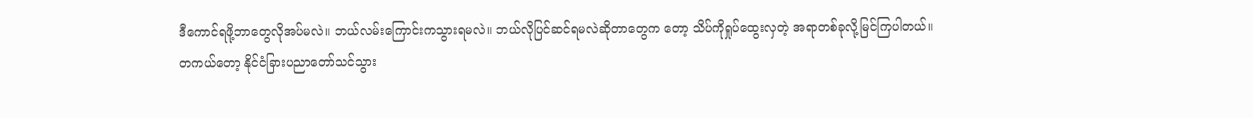ဒီကောင်ရဖို့ဘာတွေလိုအပ်မလဲ။ ဘယ်လမ်းကြောင်းကသွားရမလဲ။ ဘယ်လိုပြင်ဆင်ရမလဲဆိုတာတွေက တော့ သိပ်ကိုရှုပ်ထွေးလှတဲ့ အရာတစ်ခုလို့မြင်ကြပါတယ်။
တကယ်တော့ နိုင်ငံခြားပညာတော်သင်သွား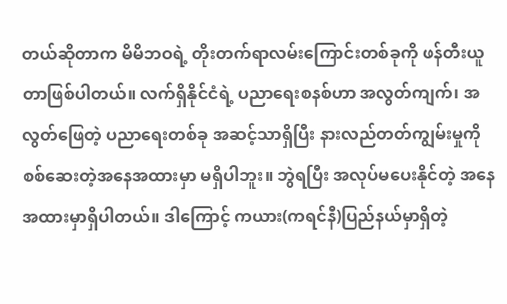တယ်ဆိုတာက မိမိဘဝရဲ့ တိုးတက်ရာလမ်းကြောင်းတစ်ခုကို ဖန်တီးယူတာဖြစ်ပါတယ်။ လက်ရှိနိုင်ငံရဲ့ ပညာရေးစနစ်ဟာ အလွတ်ကျက်၊ အလွတ်ဖြေတဲ့ ပညာရေးတစ်ခု အဆင့်သာရှိပြီး နားလည်တတ်ကျွမ်းမှုကို စစ်ဆေးတဲ့အနေအထားမှာ မရှိပါဘူး။ ဘွဲရပြီး အလုပ်မပေးနိုင်တဲ့ အနေအထားမှာရှိပါတယ်။ ဒါကြောင့် ကယား(ကရင်နီ)ပြည်နယ်မှာရှိတဲ့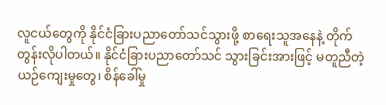လူငယ်တွေကို နိုင်ငံခြားပညာတော်သင်သွားဖို့ စာရေးသူအနေနဲ့ တိုက်တွန်းလိုပါတယ်။ နိုင်ငံခြားပညာတော်သင် သွားခြင်းအားဖြင့် မတူညီတဲ့ယဉ်ကျေးမှုတွေ၊ စိန်ခေါ်မှု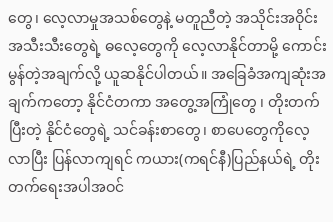တွေ၊ လေ့လာမှုအသစ်တွေနဲ့ မတူညီတဲ့ အသိုင်းအဝိုင်းအသီးသီးတွေရဲ့ ဓလေ့တွေကို လေ့လာနိုင်တာမို့ ကောင်းမွန်တဲ့အချက်လို့ ယူဆနိုင်ပါတယ်။ အခြေခံအကျဆုံးအချက်ကတော့ နိုင်ငံတကာ အတွေ့အကြုံတွေ ၊ တိုးတက်ပြီးတဲ့ နိုင်ငံတွေရဲ့ သင်ခန်းစာတွေ၊ စာပေတွေကိုလေ့လာပြီး ပြန်လာကျရင် ကယား(ကရင်နီ)ပြည်နယ်ရဲ့ တိုးတက်ရေးအပါအဝင်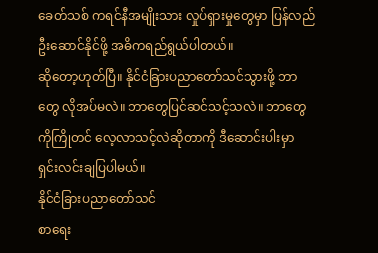ခေတ်သစ် ကရင်နီအမျိုးသား လှုပ်ရှားမှုတွေမှာ ပြန်လည်ဦးဆောင်နိုင်ဖို့ အဓိကရည်ရွယ်ပါတယ်။
ဆိုတော့ဟုတ်ပြီ။ နိုင်ငံခြားပညာတော်သင်သွားဖို့ ဘာတွေ လိုအပ်မလဲ။ ဘာတွေပြင်ဆင်သင့်သလဲ။ ဘာတွေကိုကြိုတင် လေ့လာသင့်လဲဆိုတာကို ဒီဆောင်းပါးမှာ ရှင်းလင်းချပြပါမယ်။
နိုင်ငံခြားပညာတော်သင်
စာရေး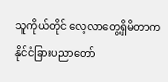သူကိုယ်တိုင် လေ့လာတွေ့ရှိမိတာက နိုင်ငံခြားပညာတော်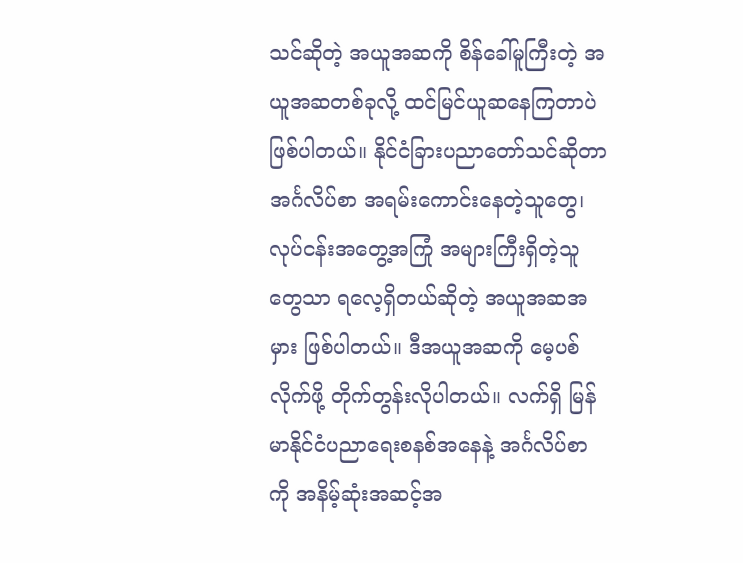သင်ဆိုတဲ့ အယူအဆကို စိန်ခေါ်မူကြီးတဲ့ အယူအဆတစ်ခုလို့ ထင်မြင်ယူဆနေကြတာပဲဖြစ်ပါတယ်။ နိုင်ငံခြားပညာတော်သင်ဆိုတာ အင်္ဂလိပ်စာ အရမ်းကောင်းနေတဲ့သူတွေ၊ လုပ်ငန်းအတွေ့အကြုံ အများကြီးရှိတဲ့သူတွေသာ ရလေ့ရှိတယ်ဆိုတဲ့ အယူအဆအမှား ဖြစ်ပါတယ်။ ဒီအယူအဆကို မေ့ပစ်လိုက်ဖို့ တိုက်တွန်းလိုပါတယ်။ လက်ရှိ မြန်မာနိုင်ငံပညာရေးစနစ်အနေနဲ့ အင်္ဂလိပ်စာကို အနိမ့်ဆုံးအဆင့်အ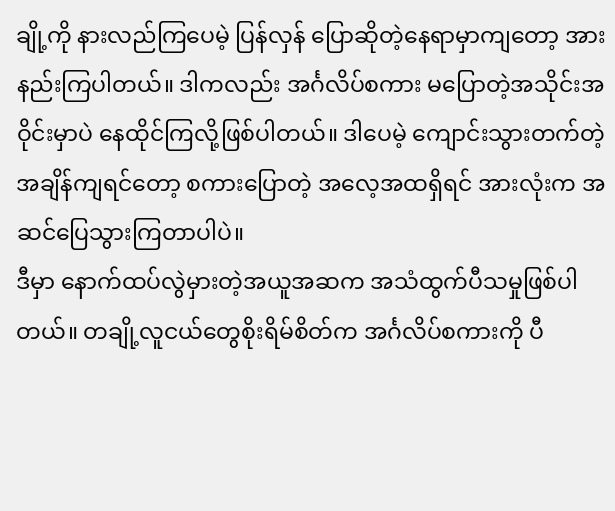ချို့ကို နားလည်ကြပေမဲ့ ပြန်လှန် ပြောဆိုတဲ့နေရာမှာကျတော့ အားနည်းကြပါတယ်။ ဒါကလည်း အင်္ဂလိပ်စကား မပြောတဲ့အသိုင်းအဝိုင်းမှာပဲ နေထိုင်ကြလို့ဖြစ်ပါတယ်။ ဒါပေမဲ့ ကျောင်းသွားတက်တဲ့အချိန်ကျရင်တော့ စကားပြောတဲ့ အလေ့အထရှိရင် အားလုံးက အဆင်ပြေသွားကြတာပါပဲ။
ဒီမှာ နောက်ထပ်လွဲမှားတဲ့အယူအဆက အသံထွက်ပီသမှုဖြစ်ပါတယ်။ တချို့လူငယ်တွေစိုးရိမ်စိတ်က အင်္ဂလိပ်စကားကို ပီ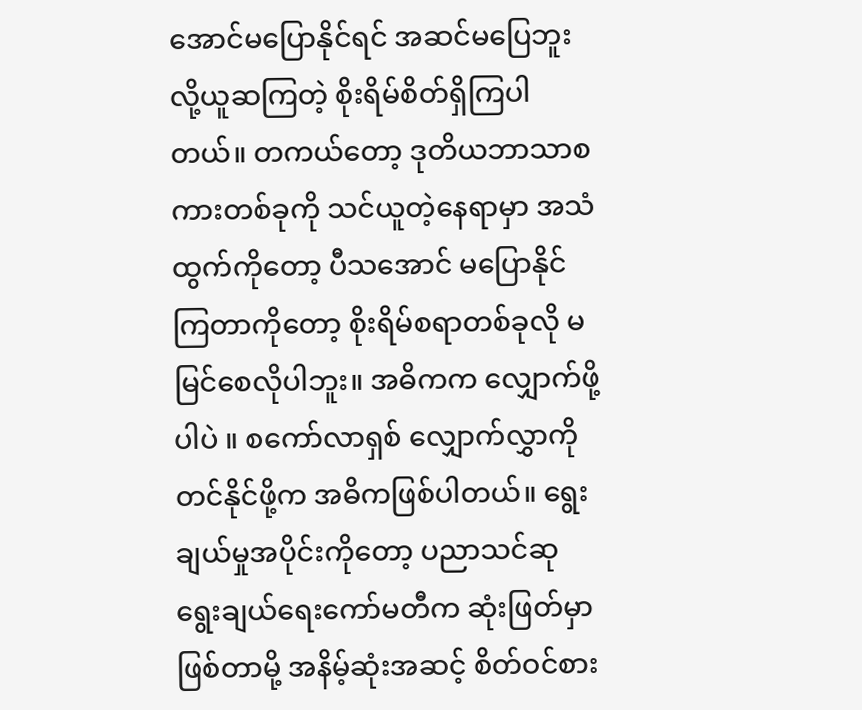အောင်မပြောနိုင်ရင် အဆင်မပြေဘူးလို့ယူဆကြတဲ့ စိုးရိမ်စိတ်ရှိကြပါတယ်။ တကယ်တော့ ဒုတိယဘာသာစကားတစ်ခုကို သင်ယူတဲ့နေရာမှာ အသံထွက်ကိုတော့ ပီသအောင် မပြောနိုင်ကြတာကိုတော့ စိုးရိမ်စရာတစ်ခုလို မမြင်စေလိုပါဘူး။ အဓိကက လျှောက်ဖို့ပါပဲ ။ စကော်လာရှစ် လျှောက်လွှာကို တင်နိုင်ဖို့က အဓိကဖြစ်ပါတယ်။ ရွေးချယ်မှုအပိုင်းကိုတော့ ပညာသင်ဆု ရွေးချယ်ရေးကော်မတီက ဆုံးဖြတ်မှာဖြစ်တာမို့ အနိမ့်ဆုံးအဆင့် စိတ်ဝင်စား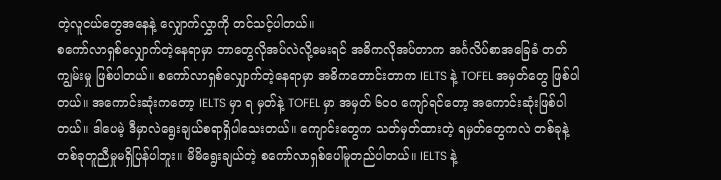တဲ့လူငယ်တွေအနေနဲ့ လျှောက်လွှာကို တင်သင့်ပါတယ်။
စကော်လာရှစ်လျှောက်တဲ့နေရာမှာ ဘာတွေလိုအပ်လဲလို့မေးရင် အဓိကလိုအပ်တာက အင်္ဂလိပ်စာအခြေခံ တတ်ကျွမ်းမှု ဖြစ်ပါတယ်။ စကော်လာရှစ်လျှောက်တဲ့နေရာမှာ အဓိကတောင်းတာက IELTS နဲ့ TOFEL အမှတ်တွေ ဖြစ်ပါတယ်။ အကောင်းဆုံးကတော့ IELTS မှာ ရ မှတ်နဲ့ TOFEL မှာ အမှတ် ၆၀ဝ ကျော်ရင်တော့ အကောင်းဆုံးဖြစ်ပါတယ်။ ဒါပေမဲ့ ဒီမှာလဲရွေးချယ်စရာရှိပါသေးတယ်။ ကျောင်းတွေက သတ်မှတ်ထားတဲ့ ရမှတ်တွေကလဲ တစ်ခုနဲ့ တစ်ခုတူညီမှုမရှိပြန်ပါဘူး။ မိမိရွေးချယ်တဲ့ စကော်လာရှစ်ပေါ်မူတည်ပါတယ်။ IELTS နဲ့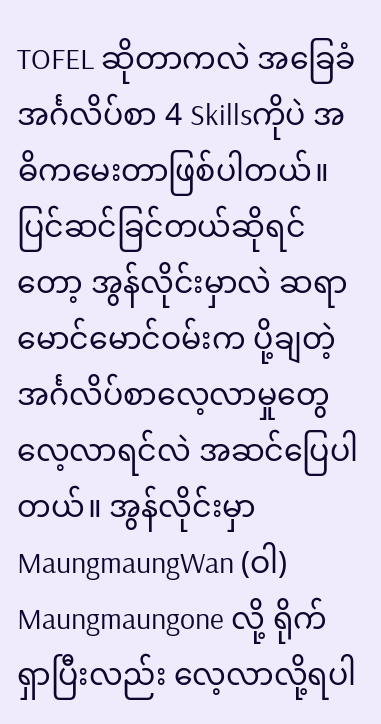TOFEL ဆိုတာကလဲ အခြေခံအင်္ဂလိပ်စာ 4 Skillsကိုပဲ အဓိကမေးတာဖြစ်ပါတယ်။ ပြင်ဆင်ခြင်တယ်ဆိုရင်တော့ အွန်လိုင်းမှာလဲ ဆရာမောင်မောင်ဝမ်းက ပို့ချတဲ့ အင်္ဂလိပ်စာလေ့လာမှုတွေ လေ့လာရင်လဲ အဆင်ပြေပါတယ်။ အွန်လိုင်းမှာ MaungmaungWan (ဝါ) Maungmaungone လို့ ရိုက်ရှာပြီးလည်း လေ့လာလို့ရပါ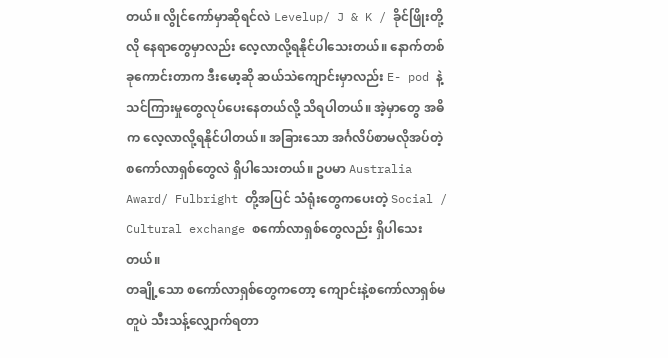တယ်။ လွိုင်ကော်မှာဆိုရင်လဲ Levelup/ J & K / ခိုင်ဖြိုးတို့လို နေရာတွေမှာလည်း လေ့လာလို့ရနိုင်ပါသေးတယ်။ နောက်တစ်ခုကောင်းတာက ဒီးမော့ဆို ဆယ်သဲကျောင်းမှာလည်း E- pod နဲ့ သင်ကြားမှုတွေလုပ်ပေးနေတယ်လို့ သိရပါတယ်။ အဲ့မှာတွေ အဓိက လေ့လာလို့ရနိုင်ပါတယ်။ အခြားသော အင်္ဂလိပ်စာမလိုအပ်တဲ့ စကော်လာရှစ်တွေလဲ ရှိပါသေးတယ်။ ဥပမာ Australia Award/ Fulbright တို့အပြင် သံရုံးတွေကပေးတဲ့ Social / Cultural exchange စကော်လာရှစ်တွေလည်း ရှိပါသေးတယ်။
တချို့သော စကော်လာရှစ်တွေကတော့ ကျောင်းနဲ့စကော်လာရှစ်မတူပဲ သီးသန့်လျှောက်ရတာ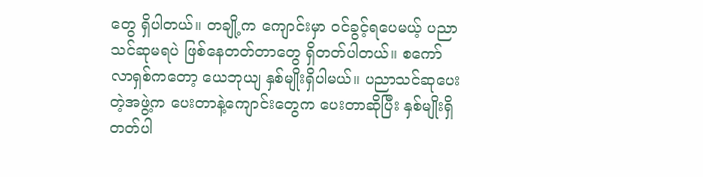တွေ ရှိပါတယ်။ တချို့က ကျောင်းမှာ ဝင်ခွင့်ရပေမယ့် ပညာသင်ဆုမရပဲ ဖြစ်နေတတ်တာတွေ ရှိတတ်ပါတယ်။ စကော်လာရှစ်ကတော့ ယေဘုယျ နှစ်မျိုးရှိပါမယ်။ ပညာသင်ဆုပေးတဲ့အဖွဲ့က ပေးတာနဲ့ကျောင်းတွေက ပေးတာဆိုပြီး နှစ်မျိုးရှိတတ်ပါ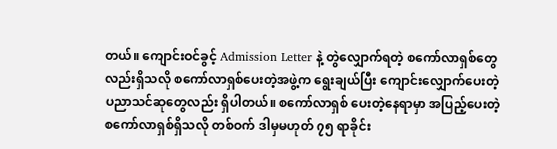တယ်။ ကျောင်းဝင်ခွင့် Admission Letter နဲ့ တွဲလျှောက်ရတဲ့ စကော်လာရှစ်တွေလည်းရှိသလို စကော်လာရှစ်ပေးတဲ့အဖွဲ့က ရွေးချယ်ပြီး ကျောင်းလျှောက်ပေးတဲ့ ပညာသင်ဆုတွေလည်း ရှိပါတယ်။ စကော်လာရှစ် ပေးတဲ့နေရာမှာ အပြည့်ပေးတဲ့ စကော်လာရှစ်ရှိသလို တစ်ဝက် ဒါမှမဟုတ် ၇၅ ရာခိုင်း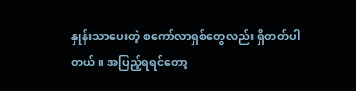နှုန်းသာပေးတဲ့ စကော်လာရှစ်တွေလည်း ရှိတတ်ပါတယ်။ အပြည့်ရရင်တော့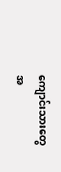ကျောင်းသားတွေအ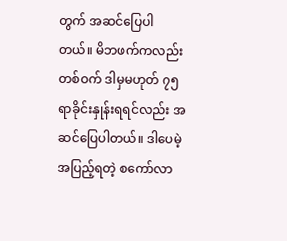တွက် အဆင်ပြေပါတယ်။ မိဘဖက်ကလည်း တစ်ဝက် ဒါမှမဟုတ် ၇၅ ရာခိုင်းနှုန်းရရင်လည်း အဆင်ပြေပါတယ်။ ဒါပေမဲ့ အပြည့်ရတဲ့ စကော်လာ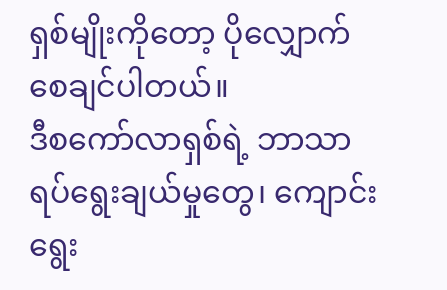ရှစ်မျိုးကိုတော့ ပိုလျှောက်စေချင်ပါတယ်။
ဒီစကော်လာရှစ်ရဲ့ ဘာသာရပ်ရွေးချယ်မှုတွေ၊ ကျောင်းရွေး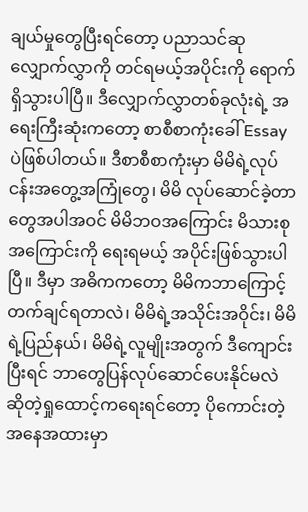ချယ်မှုတွေပြီးရင်တော့ ပညာသင်ဆု လျှောက်လွှာကို တင်ရမယ့်အပိုင်းကို ရောက်ရှိသွားပါပြီ။ ဒီလျှောက်လွှာတစ်ခုလုံးရဲ့ အရေးကြီးဆုံးကတော့ စာစီစာကုံးခေါ် Essay ပဲဖြစ်ပါတယ်။ ဒီစာစီစာကုံးမှာ မိမိရဲ့လုပ်ငန်းအတွေ့အကြုံတွေ၊ မိမိ လုပ်ဆောင်ခဲ့တာတွေအပါအဝင် မိမိဘဝအကြောင်း မိသားစုအကြောင်းကို ရေးရမယ့် အပိုင်းဖြစ်သွားပါပြီ။ ဒီမှာ အဓိကကတော့ မိမိကဘာကြောင့် တက်ချင်ရတာလဲ၊ မိမိရဲ့အသိုင်းအဝိုင်း၊ မိမိရဲ့ပြည်နယ်၊ မိမိရဲ့လူမျိုးအတွက် ဒီကျောင်းပြီးရင် ဘာတွေပြန်လုပ်ဆောင်ပေးနိုင်မလဲ ဆိုတဲ့ရှုထောင့်ကရေးရင်တော့ ပိုကောင်းတဲ့ အနေအထားမှာ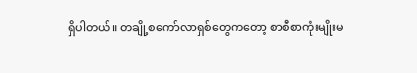ရှိပါတယ်။ တချို့စကော်လာရှစ်တွေကတော့ စာစီစာကုံးမျိုးမ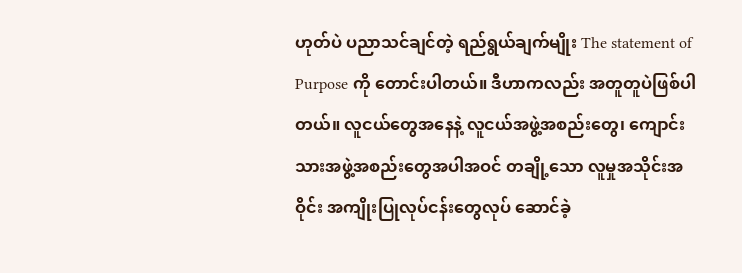ဟုတ်ပဲ ပညာသင်ချင်တဲ့ ရည်ရွယ်ချက်မျိုး The statement of Purpose ကို တောင်းပါတယ်။ ဒီဟာကလည်း အတူတူပဲဖြစ်ပါတယ်။ လူငယ်တွေအနေနဲ့ လူငယ်အဖွဲ့အစည်းတွေ၊ ကျောင်းသားအဖွဲ့အစည်းတွေအပါအဝင် တချို့သော လူမှုအသိုင်းအဝိုင်း အကျိုးပြုလုပ်ငန်းတွေလုပ် ဆောင်ခဲ့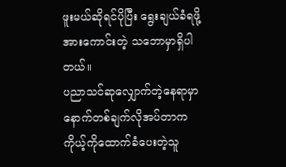ဖူးမယ်ဆိုရင်ပိုပြီး ရွေးချယ်ခံရဖို့ အားကောင်းတဲ့ သဘောမှာရှိပါတယ်။
ပညာသင်ဆုလျှောက်တဲ့နေရာမှာ နောက်တစ်ချက်လိုအပ်တာက ကိုယ့်ကိုထောက်ခံပေးတဲ့သူ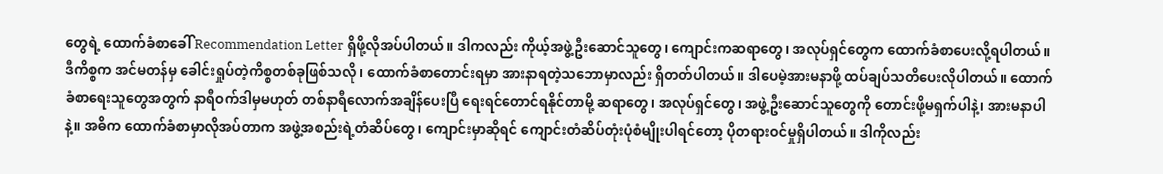တွေရဲ့ ထောက်ခံစာခေါ် Recommendation Letter ရှိဖို့လိုအပ်ပါတယ်။ ဒါကလည်း ကိုယ့်အဖွဲ့ဦးဆောင်သူတွေ၊ ကျောင်းကဆရာတွေ၊ အလုပ်ရှင်တွေက ထောက်ခံစာပေးလို့ရပါတယ်။ ဒီကိစ္စက အင်မတန်မှ ခေါင်းရှုပ်တဲ့ကိစ္စတစ်ခုဖြစ်သလို ၊ ထောက်ခံစာတောင်းရမှာ အားနာရတဲ့သဘောမှာလည်း ရှိတတ်ပါတယ်။ ဒါပေမဲ့အားမနာဖို့ ထပ်ချပ်သတိပေးလိုပါတယ်။ ထောက်ခံစာရေးသူတွေအတွက် နာရီဝက်ဒါမှမဟုတ် တစ်နာရီလောက်အချိန်ပေးပြီ ရေးရင်တောင်ရနိုင်တာမို့ ဆရာတွေ၊ အလုပ်ရှင်တွေ၊ အဖွဲ့ဦးဆောင်သူတွေကို တောင်းဖို့မရှက်ပါနဲ့၊ အားမနာပါနဲ့။ အဓိက ထောက်ခံစာမှာလိုအပ်တာက အဖွဲ့အစည်းရဲ့တံဆိပ်တွေ၊ ကျောင်းမှာဆိုရင် ကျောင်းတံဆိပ်တုံးပုံစံမျိုးပါရင်တော့ ပိုတရားဝင်မှုရှိပါတယ်။ ဒါကိုလည်း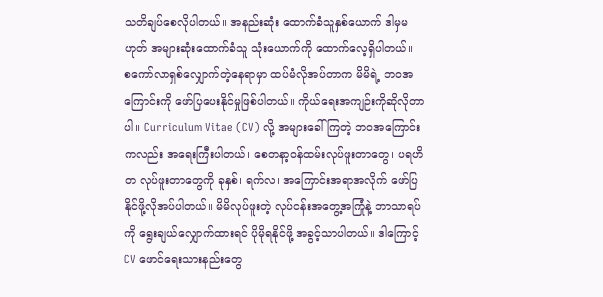သတိချပ်စေလိုပါတယ်။ အနည်းဆုံး ထောက်ခံသူနှစ်ယောက် ဒါမှမဟုတ် အများဆုံးထောက်ခံသူ သုံးယောက်ကို ထောက်လေ့ရှိပါတယ်။
စကော်လာရှစ်လျှောက်တဲ့နေရာမှာ ထပ်မံလိုအပ်တာက မိမိရဲ့ ဘဝအကြောင်းကို ဖော်ပြပေးနိုင်မှုဖြစ်ပါတယ်။ ကိုယ်ရေးအကျဉ်းကိုဆိုလိုတာပါ။ Curriculum Vitae (CV) လို့ အများခေါ်ကြတဲ့ ဘဝအကြောင်းကလည်း အရေးကြီးပါတယ်၊ စေတနာ့ဝန်ထမ်းလုပ်ဖူးတာတွေ၊ ပရဟိတ လုပ်ဖူးတာတွေကို ခုနှစ်၊ ရက်လ၊ အကြောင်းအရာအလိုက် ဖော်ပြနိုင်ဖို့လိုအပ်ပါတယ်။ မိမိလုပ်ဖူးတဲ့ လုပ်ငန်းအတွေ့အကြုံနဲ့ ဘာသာရပ်ကို ရွေးချယ်လျှောက်ထားရင် ပိုမိုရနိုင်ဖို့ အခွင့်သာပါတယ်။ ဒါကြောင့် CV ဖောင်ရေးသားနည်းတွေ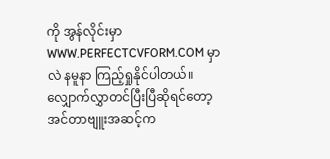ကို အွန်လိုင်းမှာ WWW.PERFECTCVFORM.COM မှာလဲ နမူနာ ကြည့်ရှုနိုင်ပါတယ်။
လျှောက်လွှာတင်ပြီးပြီဆိုရင်တော့ အင်တာဗျူးအဆင့်က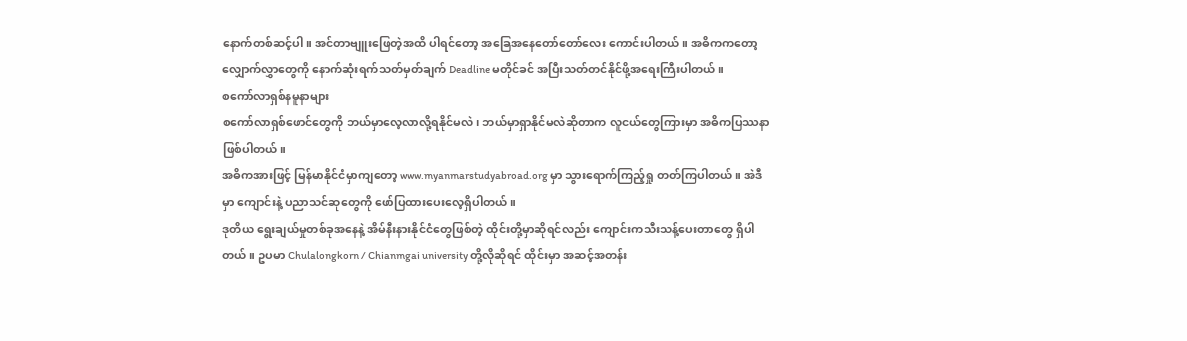နောက်တစ်ဆင့်ပါ။ အင်တာဗျူးဖြေတဲ့အထိ ပါရင်တော့ အခြေအနေတော်တော်လေး ကောင်းပါတယ်။ အဓိကကတော့ လျှောက်လွှာတွေကို နောက်ဆုံးရက်သတ်မှတ်ချက် Deadline မတိုင်ခင် အပြီးသတ်တင်နိုင်ဖို့အရေးကြီးပါတယ်။
စကော်လာရှစ်နမူနာများ
စကော်လာရှစ်ဖောင်တွေကို ဘယ်မှာလေ့လာလို့ရနိုင်မလဲ၊ ဘယ်မှာရှာနိုင်မလဲဆိုတာက လူငယ်တွေကြားမှာ အဓိကပြဿနာ ဖြစ်ပါတယ်။
အဓိကအားဖြင့် မြန်မာနိုင်ငံမှာကျတော့ www.myanmarstudyabroad.org မှာ သွားရောက်ကြည့်ရှု တတ်ကြပါတယ်။ အဲဒီမှာ ကျောင်းနဲ့ ပညာသင်ဆုတွေကို ဖော်ပြထားပေးလေ့ရှိပါတယ်။
ဒုတိယ ရွေးချယ်မှုတစ်ခုအနေနဲ့ အိမ်နီးနားနိုင်ငံတွေဖြစ်တဲ့ ထိုင်းတို့မှာဆိုရင်လည်း ကျောင်းကသီးသန့်ပေးတာတွေ ရှိပါတယ်။ ဥပမာ Chulalongkorn / Chianmgai university တို့လိုဆိုရင် ထိုင်းမှာ အဆင့်အတန်း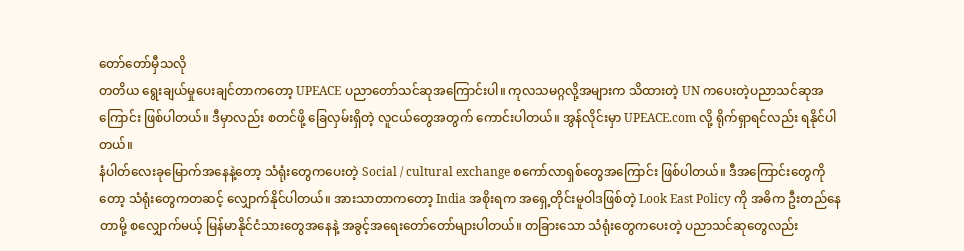တော်တော်မှီသလို
တတိယ ရွေးချယ်မှုပေးချင်တာကတော့ UPEACE ပညာတော်သင်ဆုအကြောင်းပါ။ ကုလသမဂ္ဂလို့အများက သိထားတဲ့ UN ကပေးတဲ့ပညာသင်ဆုအကြောင်း ဖြစ်ပါတယ်။ ဒီမှာလည်း စတင်ဖို့ ခြေလှမ်းရှိတဲ့ လူငယ်တွေအတွက် ကောင်းပါတယ်။ အွန်လိုင်းမှာ UPEACE.com လို့ ရိုက်ရှာရင်လည်း ရနိုင်ပါတယ်။
နံပါတ်လေးခုမြောက်အနေနဲ့တော့ သံရုံးတွေကပေးတဲ့ Social / cultural exchange စကော်လာရှစ်တွေအကြောင်း ဖြစ်ပါတယ်။ ဒီအကြောင်းတွေကိုတော့ သံရုံးတွေကတဆင့် လျှောက်နိုင်ပါတယ်။ အားသာတာကတော့ India အစိုးရက အရှေ့တိုင်းမူဝါဒဖြစ်တဲ့ Look East Policy ကို အဓိက ဦးတည်နေတာမို့ စလျှောက်မယ့် မြန်မာနိုင်ငံသားတွေအနေနဲ့ အခွင့်အရေးတော်တော်များပါတယ်။ တခြားသော သံရုံးတွေကပေးတဲ့ ပညာသင်ဆုတွေလည်း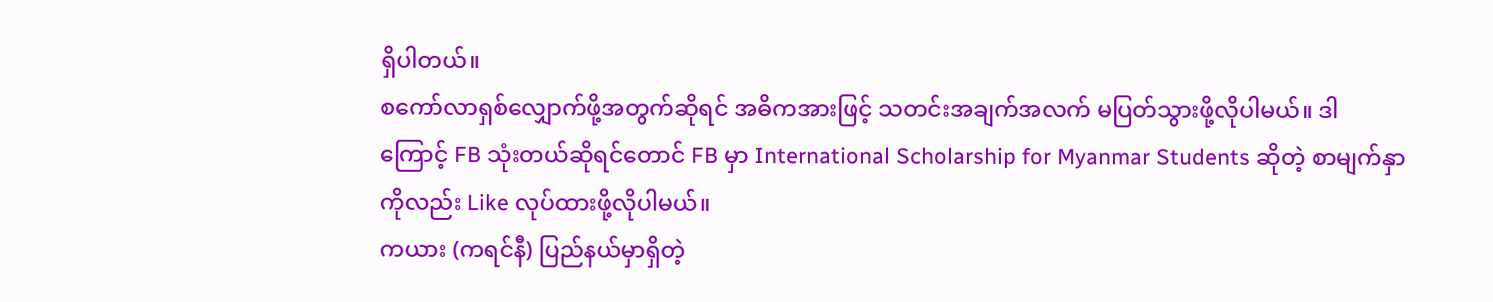ရှိပါတယ်။
စကော်လာရှစ်လျှောက်ဖို့အတွက်ဆိုရင် အဓိကအားဖြင့် သတင်းအချက်အလက် မပြတ်သွားဖို့လိုပါမယ်။ ဒါကြောင့် FB သုံးတယ်ဆိုရင်တောင် FB မှာ International Scholarship for Myanmar Students ဆိုတဲ့ စာမျက်နှာကိုလည်း Like လုပ်ထားဖို့လိုပါမယ်။
ကယား (ကရင်နီ) ပြည်နယ်မှာရှိတဲ့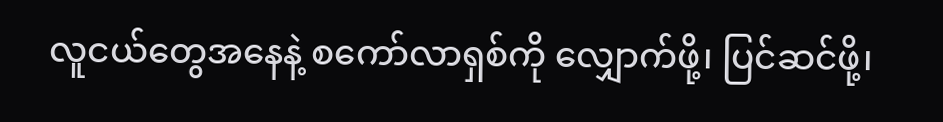လူငယ်တွေအနေနဲ့ စကော်လာရှစ်ကို လျှောက်ဖို့၊ ပြင်ဆင်ဖို့၊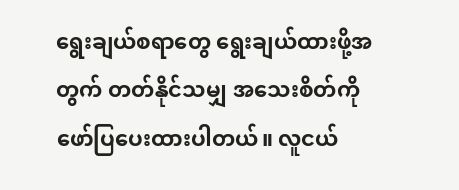ရွေးချယ်စရာတွေ ရွေးချယ်ထားဖို့အတွက် တတ်နိုင်သမျှ အသေးစိတ်ကို ဖော်ပြပေးထားပါတယ်။ လူငယ်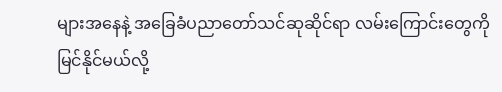များအနေနဲ့ အခြေခံပညာတော်သင်ဆုဆိုင်ရာ လမ်းကြောင်းတွေကို မြင်နိုင်မယ်လို့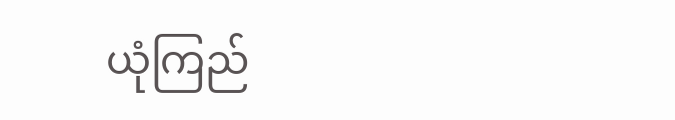ယုံကြည်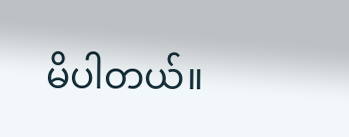မိပါတယ်။